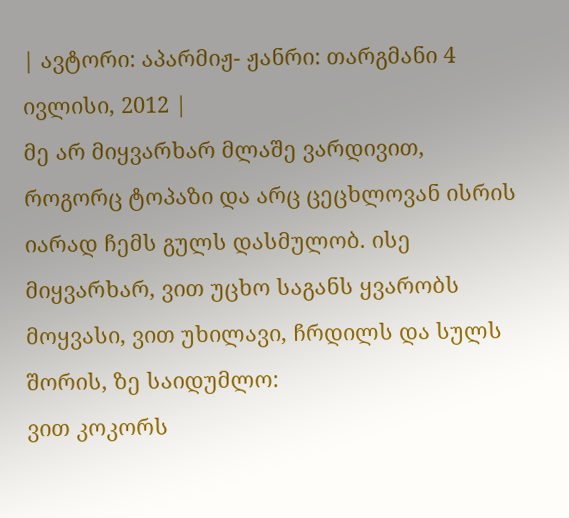| ავტორი: აპარმიჟ- ჟანრი: თარგმანი 4 ივლისი, 2012 |
მე არ მიყვარხარ მლაშე ვარდივით, როგორც ტოპაზი და არც ცეცხლოვან ისრის იარად ჩემს გულს დასმულობ. ისე მიყვარხარ, ვით უცხო საგანს ყვარობს მოყვასი, ვით უხილავი, ჩრდილს და სულს შორის, ზე საიდუმლო:
ვით კოკორს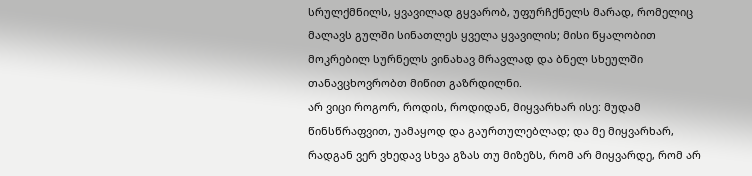სრულქმნილს, ყვავილად გყვარობ, უფურჩქნელს მარად, რომელიც მალავს გულში სინათლეს ყველა ყვავილის; მისი წყალობით მოკრებილ სურნელს ვინახავ მრავლად და ბნელ სხეულში თანავცხოვრობთ მიწით გაზრდილნი.
არ ვიცი როგორ, როდის, როდიდან, მიყვარხარ ისე: მუდამ წინსწრაფვით, უამაყოდ და გაურთულებლად; და მე მიყვარხარ, რადგან ვერ ვხედავ სხვა გზას თუ მიზეზს, რომ არ მიყვარდე, რომ არ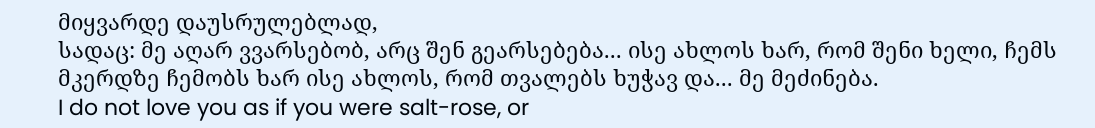მიყვარდე დაუსრულებლად,
სადაც: მე აღარ ვვარსებობ, არც შენ გეარსებება... ისე ახლოს ხარ, რომ შენი ხელი, ჩემს მკერდზე ჩემობს ხარ ისე ახლოს, რომ თვალებს ხუჭავ და... მე მეძინება.
I do not love you as if you were salt-rose, or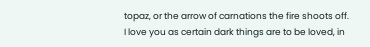topaz, or the arrow of carnations the fire shoots off. I love you as certain dark things are to be loved, in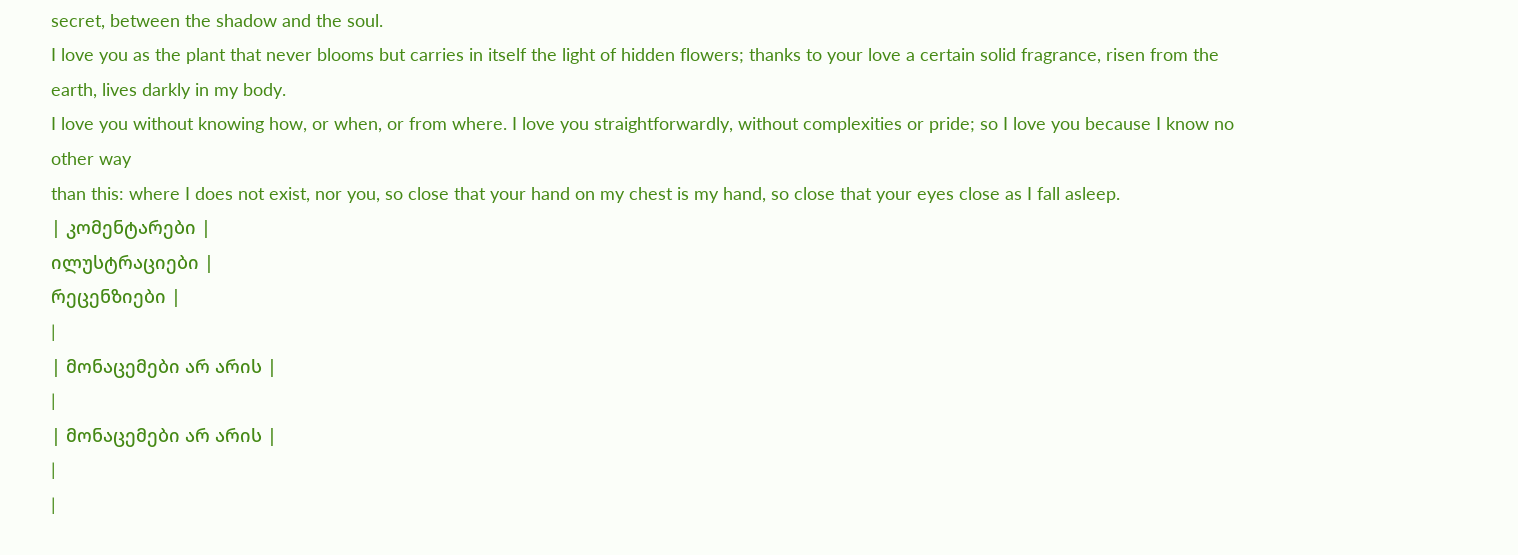secret, between the shadow and the soul.
I love you as the plant that never blooms but carries in itself the light of hidden flowers; thanks to your love a certain solid fragrance, risen from the earth, lives darkly in my body.
I love you without knowing how, or when, or from where. I love you straightforwardly, without complexities or pride; so I love you because I know no other way
than this: where I does not exist, nor you, so close that your hand on my chest is my hand, so close that your eyes close as I fall asleep.
| კომენტარები |
ილუსტრაციები |
რეცენზიები |
|
| მონაცემები არ არის |
|
| მონაცემები არ არის |
|
|